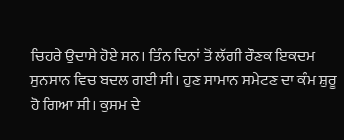ਚਿਹਰੇ ਉਦਾਸੇ ਹੋਏ ਸਨ। ਤਿੰਨ ਦਿਨਾਂ ਤੋਂ ਲੱਗੀ ਰੌਣਕ ਇਕਦਮ ਸੁਨਸਾਨ ਵਿਚ ਬਦਲ ਗਈ ਸੀ। ਹੁਣ ਸਾਮਾਨ ਸਮੇਟਣ ਦਾ ਕੰਮ ਸ਼ੁਰੂ ਹੋ ਗਿਆ ਸੀ। ਕੁਸਮ ਦੇ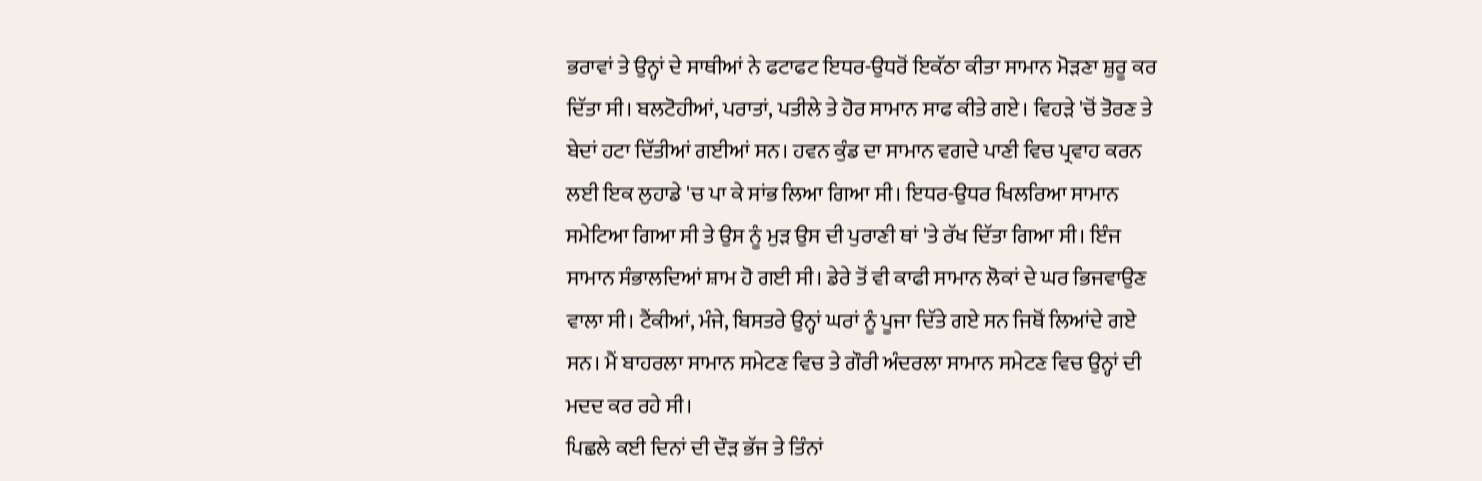ਭਰਾਵਾਂ ਤੇ ਉਨ੍ਹਾਂ ਦੇ ਸਾਥੀਆਂ ਨੇ ਫਟਾਫਟ ਇਧਰ-ਉਧਰੋਂ ਇਕੱਠਾ ਕੀਤਾ ਸਾਮਾਨ ਮੋੜਣਾ ਸ਼ੁਰੂ ਕਰ ਦਿੱਤਾ ਸੀ। ਬਲਟੋਹੀਆਂ, ਪਰਾਤਾਂ, ਪਤੀਲੇ ਤੇ ਹੋਰ ਸਾਮਾਨ ਸਾਫ ਕੀਤੇ ਗਏ। ਵਿਹੜੇ 'ਚੋਂ ਤੋਰਣ ਤੇ ਬੇਦਾਂ ਹਟਾ ਦਿੱਤੀਆਂ ਗਈਆਂ ਸਨ। ਹਵਨ ਕੁੰਡ ਦਾ ਸਾਮਾਨ ਵਗਦੇ ਪਾਣੀ ਵਿਚ ਪ੍ਰਵਾਹ ਕਰਨ ਲਈ ਇਕ ਲੁਹਾਡੇ 'ਚ ਪਾ ਕੇ ਸਾਂਭ ਲਿਆ ਗਿਆ ਸੀ। ਇਧਰ-ਉਧਰ ਖਿਲਰਿਆ ਸਾਮਾਨ ਸਮੇਟਿਆ ਗਿਆ ਸੀ ਤੇ ਉਸ ਨੂੰ ਮੁੜ ਉਸ ਦੀ ਪੁਰਾਣੀ ਥਾਂ 'ਤੇ ਰੱਖ ਦਿੱਤਾ ਗਿਆ ਸੀ। ਇੰਜ ਸਾਮਾਨ ਸੰਭਾਲਦਿਆਂ ਸ਼ਾਮ ਹੋ ਗਈ ਸੀ। ਡੇਰੇ ਤੋਂ ਵੀ ਕਾਫੀ ਸਾਮਾਨ ਲੋਕਾਂ ਦੇ ਘਰ ਭਿਜਵਾਉਣ ਵਾਲਾ ਸੀ। ਟੈਂਕੀਆਂ, ਮੰਜੇ, ਬਿਸਤਰੇ ਉਨ੍ਹਾਂ ਘਰਾਂ ਨੂੰ ਪੂਜਾ ਦਿੱਤੇ ਗਏ ਸਨ ਜਿਥੋਂ ਲਿਆਂਦੇ ਗਏ ਸਨ। ਮੈਂ ਬਾਹਰਲਾ ਸਾਮਾਨ ਸਮੇਟਣ ਵਿਚ ਤੇ ਗੌਰੀ ਅੰਦਰਲਾ ਸਾਮਾਨ ਸਮੇਟਣ ਵਿਚ ਉਨ੍ਹਾਂ ਦੀ ਮਦਦ ਕਰ ਰਹੇ ਸੀ।
ਪਿਛਲੇ ਕਈ ਦਿਨਾਂ ਦੀ ਦੌੜ ਭੱਜ ਤੇ ਤਿੰਨਾਂ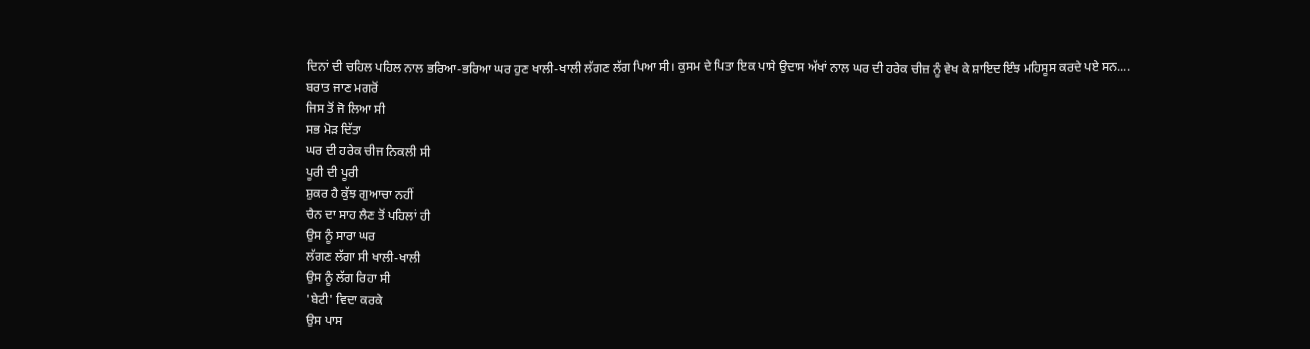ਦਿਨਾਂ ਦੀ ਚਹਿਲ ਪਹਿਲ ਨਾਲ ਭਰਿਆ-ਭਰਿਆ ਘਰ ਹੁਣ ਖਾਲੀ-ਖਾਲੀ ਲੱਗਣ ਲੱਗ ਪਿਆ ਸੀ। ਕੁਸਮ ਦੇ ਪਿਤਾ ਇਕ ਪਾਸੇ ਉਦਾਸ ਅੱਖਾਂ ਨਾਲ ਘਰ ਦੀ ਹਰੇਕ ਚੀਜ਼ ਨੂੰ ਵੇਖ ਕੇ ਸ਼ਾਇਦ ਇੰਝ ਮਹਿਸੂਸ ਕਰਦੇ ਪਏ ਸਨ....
ਬਰਾਤ ਜਾਣ ਮਗਰੋਂ
ਜਿਸ ਤੋਂ ਜੋ ਲਿਆ ਸੀ
ਸਭ ਮੋੜ ਦਿੱਤਾ
ਘਰ ਦੀ ਹਰੇਕ ਚੀਜ ਨਿਕਲੀ ਸੀ
ਪੂਰੀ ਦੀ ਪੂਰੀ
ਸ਼ੁਕਰ ਹੈ ਕੁੱਝ ਗੁਆਚਾ ਨਹੀਂ
ਚੈਨ ਦਾ ਸਾਹ ਲੈਣ ਤੋਂ ਪਹਿਲਾਂ ਹੀ
ਉਸ ਨੂੰ ਸਾਰਾ ਘਰ
ਲੱਗਣ ਲੱਗਾ ਸੀ ਖਾਲੀ-ਖਾਲੀ
ਉਸ ਨੂੰ ਲੱਗ ਰਿਹਾ ਸੀ
'ਬੇਟੀ' ਵਿਦਾ ਕਰਕੇ
ਉਸ ਪਾਸ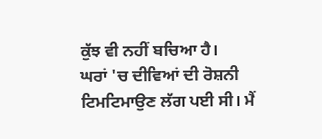ਕੁੱਝ ਵੀ ਨਹੀਂ ਬਚਿਆ ਹੈ।
ਘਰਾਂ 'ਚ ਦੀਵਿਆਂ ਦੀ ਰੋਸ਼ਨੀ ਟਿਮਟਿਮਾਉਣ ਲੱਗ ਪਈ ਸੀ। ਮੈਂ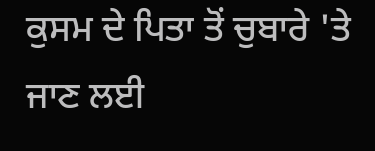ਕੁਸਮ ਦੇ ਪਿਤਾ ਤੋਂ ਚੁਬਾਰੇ 'ਤੇ ਜਾਣ ਲਈ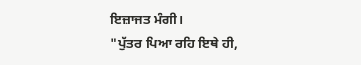ਇਜ਼ਾਜਤ ਮੰਗੀ।
"ਪੁੱਤਰ ਪਿਆ ਰਹਿ ਇਥੇ ਹੀ,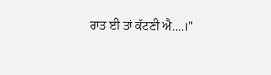ਰਾਤ ਈ ਤਾਂ ਕੱਟਣੀ ਐ....।"